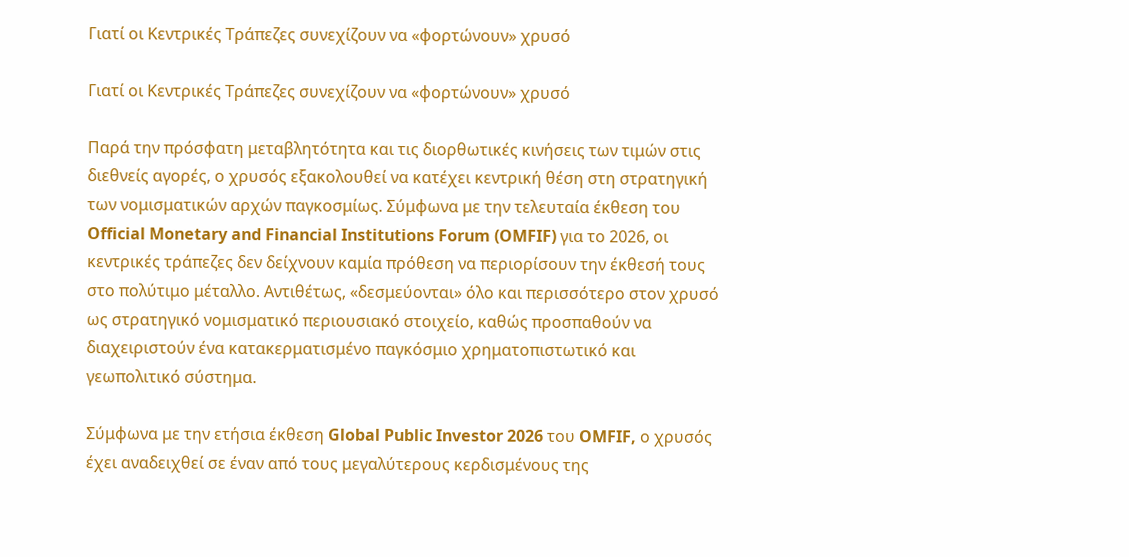Γιατί οι Κεντρικές Τράπεζες συνεχίζουν να «φορτώνουν» χρυσό

Γιατί οι Κεντρικές Τράπεζες συνεχίζουν να «φορτώνουν» χρυσό

Παρά την πρόσφατη μεταβλητότητα και τις διορθωτικές κινήσεις των τιμών στις διεθνείς αγορές, ο χρυσός εξακολουθεί να κατέχει κεντρική θέση στη στρατηγική των νομισματικών αρχών παγκοσμίως. Σύμφωνα με την τελευταία έκθεση του Official Monetary and Financial Institutions Forum (OMFIF) για το 2026, οι κεντρικές τράπεζες δεν δείχνουν καμία πρόθεση να περιορίσουν την έκθεσή τους στο πολύτιμο μέταλλο. Αντιθέτως, «δεσμεύονται» όλο και περισσότερο στον χρυσό ως στρατηγικό νομισματικό περιουσιακό στοιχείο, καθώς προσπαθούν να διαχειριστούν ένα κατακερματισμένο παγκόσμιο χρηματοπιστωτικό και γεωπολιτικό σύστημα.

Σύμφωνα με την ετήσια έκθεση Global Public Investor 2026 του OMFIF, ο χρυσός έχει αναδειχθεί σε έναν από τους μεγαλύτερους κερδισμένους της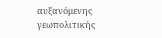αυξανόμενης γεωπολιτικής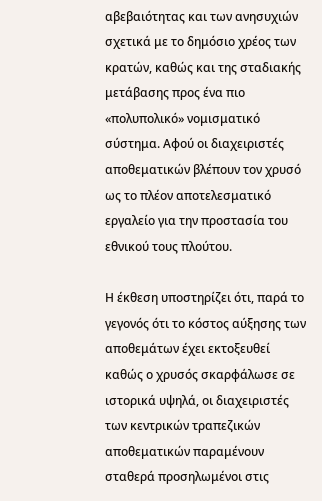αβεβαιότητας και των ανησυχιών σχετικά με το δημόσιο χρέος των κρατών, καθώς και της σταδιακής μετάβασης προς ένα πιο «πολυπολικό» νομισματικό σύστημα. Αφού οι διαχειριστές αποθεματικών βλέπουν τον χρυσό ως το πλέον αποτελεσματικό εργαλείο για την προστασία του εθνικού τους πλούτου.

Η έκθεση υποστηρίζει ότι, παρά το γεγονός ότι το κόστος αύξησης των αποθεμάτων έχει εκτοξευθεί καθώς ο χρυσός σκαρφάλωσε σε ιστορικά υψηλά, οι διαχειριστές των κεντρικών τραπεζικών αποθεματικών παραμένουν σταθερά προσηλωμένοι στις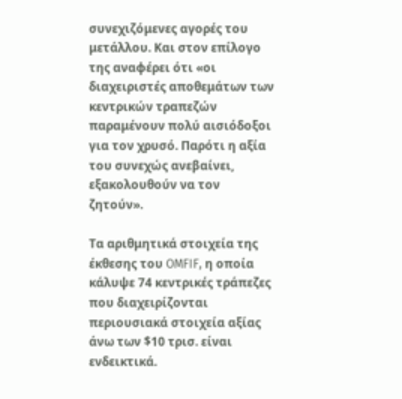συνεχιζόμενες αγορές του μετάλλου. Και στον επίλογο της αναφέρει ότι «οι διαχειριστές αποθεμάτων των κεντρικών τραπεζών παραμένουν πολύ αισιόδοξοι για τον χρυσό. Παρότι η αξία του συνεχώς ανεβαίνει, εξακολουθούν να τον ζητούν».

Τα αριθμητικά στοιχεία της έκθεσης του OMFIF, η οποία κάλυψε 74 κεντρικές τράπεζες που διαχειρίζονται περιουσιακά στοιχεία αξίας άνω των $10 τρισ. είναι ενδεικτικά.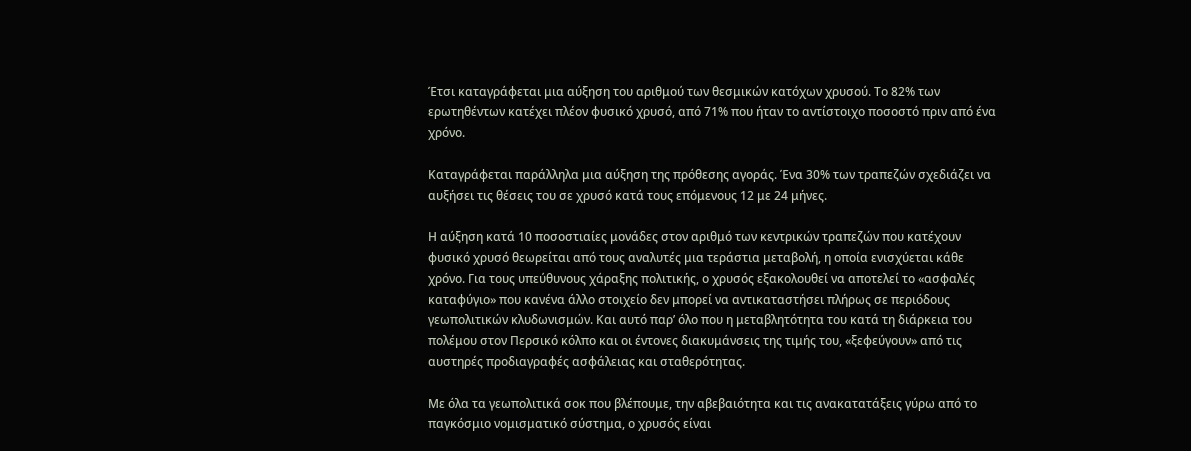Έτσι καταγράφεται μια αύξηση του αριθμού των θεσμικών κατόχων χρυσού. Το 82% των ερωτηθέντων κατέχει πλέον φυσικό χρυσό, από 71% που ήταν το αντίστοιχο ποσοστό πριν από ένα χρόνο.

Καταγράφεται παράλληλα μια αύξηση της πρόθεσης αγοράς. Ένα 30% των τραπεζών σχεδιάζει να αυξήσει τις θέσεις του σε χρυσό κατά τους επόμενους 12 με 24 μήνες.

Η αύξηση κατά 10 ποσοστιαίες μονάδες στον αριθμό των κεντρικών τραπεζών που κατέχουν φυσικό χρυσό θεωρείται από τους αναλυτές μια τεράστια μεταβολή, η οποία ενισχύεται κάθε χρόνο. Για τους υπεύθυνους χάραξης πολιτικής, ο χρυσός εξακολουθεί να αποτελεί το «ασφαλές καταφύγιο» που κανένα άλλο στοιχείο δεν μπορεί να αντικαταστήσει πλήρως σε περιόδους γεωπολιτικών κλυδωνισμών. Και αυτό παρ’ όλο που η μεταβλητότητα του κατά τη διάρκεια του πολέμου στον Περσικό κόλπο και οι έντονες διακυμάνσεις της τιμής του, «ξεφεύγουν» από τις αυστηρές προδιαγραφές ασφάλειας και σταθερότητας.

Με όλα τα γεωπολιτικά σοκ που βλέπουμε, την αβεβαιότητα και τις ανακατατάξεις γύρω από το παγκόσμιο νομισματικό σύστημα, ο χρυσός είναι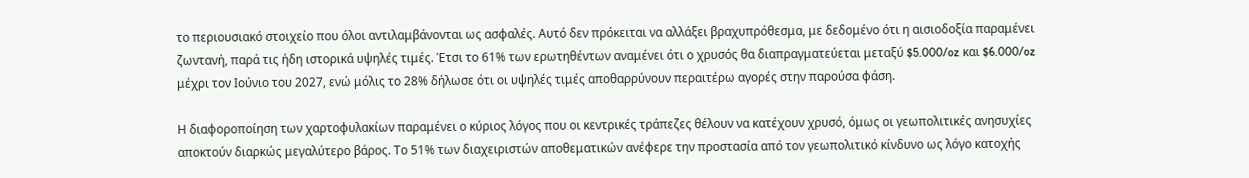το περιουσιακό στοιχείο που όλοι αντιλαμβάνονται ως ασφαλές. Αυτό δεν πρόκειται να αλλάξει βραχυπρόθεσμα, με δεδομένο ότι η αισιοδοξία παραμένει ζωντανή, παρά τις ήδη ιστορικά υψηλές τιμές. Έτσι το 61% των ερωτηθέντων αναμένει ότι ο χρυσός θα διαπραγματεύεται μεταξύ $5.000/oz και $6.000/oz μέχρι τον Ιούνιο του 2027, ενώ μόλις το 28% δήλωσε ότι οι υψηλές τιμές αποθαρρύνουν περαιτέρω αγορές στην παρούσα φάση.

Η διαφοροποίηση των χαρτοφυλακίων παραμένει ο κύριος λόγος που οι κεντρικές τράπεζες θέλουν να κατέχουν χρυσό, όμως οι γεωπολιτικές ανησυχίες αποκτούν διαρκώς μεγαλύτερο βάρος. Το 51% των διαχειριστών αποθεματικών ανέφερε την προστασία από τον γεωπολιτικό κίνδυνο ως λόγο κατοχής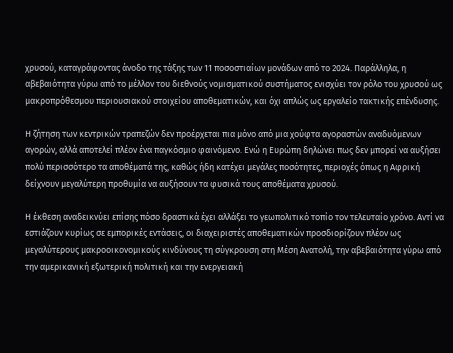χρυσού, καταγράφοντας άνοδο της τάξης των 11 ποσοστιαίων μονάδων από το 2024. Παράλληλα, η αβεβαιότητα γύρω από το μέλλον του διεθνούς νομισματικού συστήματος ενισχύει τον ρόλο του χρυσού ως μακροπρόθεσμου περιουσιακού στοιχείου αποθεματικών, και όχι απλώς ως εργαλείο τακτικής επένδυσης.

Η ζήτηση των κεντρικών τραπεζών δεν προέρχεται πια μόνο από μια χούφτα αγοραστών αναδυόμενων αγορών, αλλά αποτελεί πλέον ένα παγκόσμιο φαινόμενο. Ενώ η Ευρώπη δηλώνει πως δεν μπορεί να αυξήσει πολύ περισσότερο τα αποθέματά της, καθώς ήδη κατέχει μεγάλες ποσότητες, περιοχές όπως η Αφρική δείχνουν μεγαλύτερη προθυμία να αυξήσουν τα φυσικά τους αποθέματα χρυσού.

Η έκθεση αναδεικνύει επίσης πόσο δραστικά έχει αλλάξει το γεωπολιτικό τοπίο τον τελευταίο χρόνο. Αντί να εστιάζουν κυρίως σε εμπορικές εντάσεις, οι διαχειριστές αποθεματικών προσδιορίζουν πλέον ως μεγαλύτερους μακροοικονομικούς κινδύνους τη σύγκρουση στη Μέση Ανατολή, την αβεβαιότητα γύρω από την αμερικανική εξωτερική πολιτική και την ενεργειακή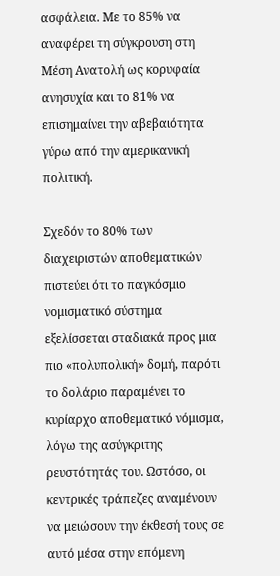ασφάλεια. Με το 85% να αναφέρει τη σύγκρουση στη Μέση Ανατολή ως κορυφαία ανησυχία και το 81% να επισημαίνει την αβεβαιότητα γύρω από την αμερικανική πολιτική.

Σχεδόν το 80% των διαχειριστών αποθεματικών πιστεύει ότι το παγκόσμιο νομισματικό σύστημα εξελίσσεται σταδιακά προς μια πιο «πολυπολική» δομή, παρότι το δολάριο παραμένει το κυρίαρχο αποθεματικό νόμισμα, λόγω της ασύγκριτης ρευστότητάς του. Ωστόσο, οι κεντρικές τράπεζες αναμένουν να μειώσουν την έκθεσή τους σε αυτό μέσα στην επόμενη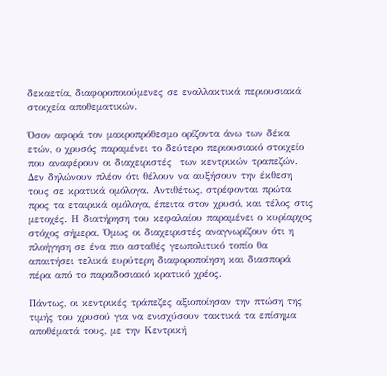δεκαετία, διαφοροποιούμενες σε εναλλακτικά περιουσιακά στοιχεία αποθεματικών.

Όσον αφορά τον μακροπρόθεσμο ορίζοντα άνω των δέκα ετών, ο χρυσός παραμένει το δεύτερο περιουσιακό στοιχείο που αναφέρουν οι διαχειριστές  των κεντρικών τραπεζών. Δεν δηλώνουν πλέον ότι θέλουν να αυξήσουν την έκθεση τους σε κρατικά ομόλογα. Αντιθέτως, στρέφονται πρώτα προς τα εταιρικά ομόλογα, έπειτα στον χρυσό, και τέλος στις μετοχές. Η διατήρηση του κεφαλαίου παραμένει ο κυρίαρχος στόχος σήμερα. Όμως οι διαχειριστές αναγνωρίζουν ότι η πλοήγηση σε ένα πιο ασταθές γεωπολιτικό τοπίο θα απαιτήσει τελικά ευρύτερη διαφοροποίηση και διασπορά πέρα από το παραδοσιακό κρατικό χρέος.

Πάντως, οι κεντρικές τράπεζες αξιοποίησαν την πτώση της τιμής του χρυσού για να ενισχύσουν τακτικά τα επίσημα αποθέματά τους, με την Κεντρική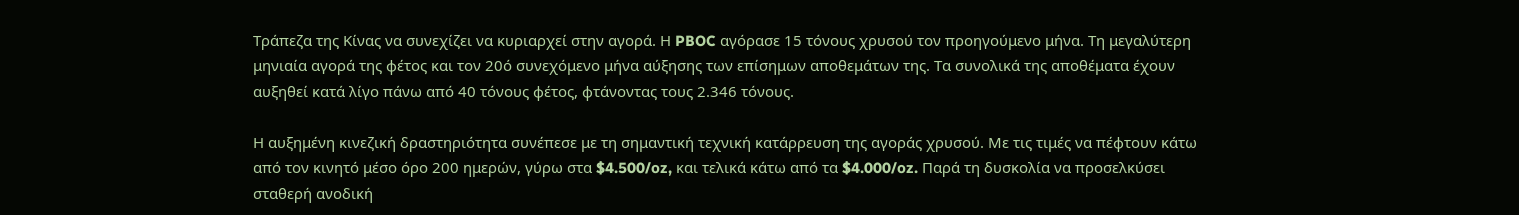Τράπεζα της Κίνας να συνεχίζει να κυριαρχεί στην αγορά. Η PBOC αγόρασε 15 τόνους χρυσού τον προηγούμενο μήνα. Τη μεγαλύτερη μηνιαία αγορά της φέτος και τον 20ό συνεχόμενο μήνα αύξησης των επίσημων αποθεμάτων της. Τα συνολικά της αποθέματα έχουν αυξηθεί κατά λίγο πάνω από 40 τόνους φέτος, φτάνοντας τους 2.346 τόνους.

Η αυξημένη κινεζική δραστηριότητα συνέπεσε με τη σημαντική τεχνική κατάρρευση της αγοράς χρυσού. Με τις τιμές να πέφτουν κάτω από τον κινητό μέσο όρο 200 ημερών, γύρω στα $4.500/oz, και τελικά κάτω από τα $4.000/oz. Παρά τη δυσκολία να προσελκύσει σταθερή ανοδική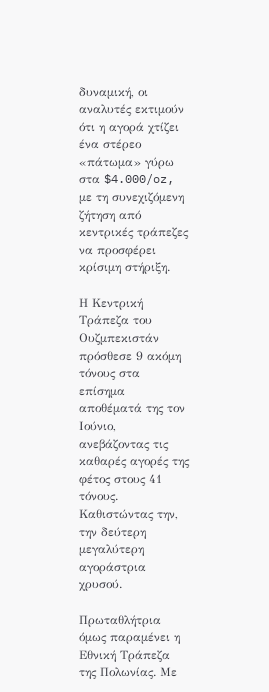δυναμική, οι αναλυτές εκτιμούν ότι η αγορά χτίζει ένα στέρεο «πάτωμα» γύρω στα $4.000/oz, με τη συνεχιζόμενη ζήτηση από κεντρικές τράπεζες να προσφέρει κρίσιμη στήριξη.

Η Κεντρική Τράπεζα του Ουζμπεκιστάν πρόσθεσε 9 ακόμη τόνους στα επίσημα αποθέματά της τον Ιούνιο, ανεβάζοντας τις καθαρές αγορές της φέτος στους 41 τόνους. Καθιστώντας την, την δεύτερη μεγαλύτερη αγοράστρια χρυσού.

Πρωταθλήτρια όμως παραμένει η Εθνική Τράπεζα της Πολωνίας. Mε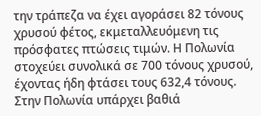την τράπεζα να έχει αγοράσει 82 τόνους χρυσού φέτος, εκμεταλλευόμενη τις πρόσφατες πτώσεις τιμών. Η Πολωνία στοχεύει συνολικά σε 700 τόνους χρυσού, έχοντας ήδη φτάσει τους 632,4 τόνους. Στην Πολωνία υπάρχει βαθιά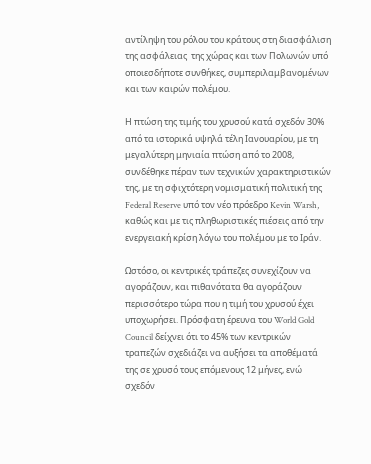αντίληψη του ρόλου του κράτους στη διασφάλιση της ασφάλειας  της χώρας και των Πολωνών υπό οποιεσδήποτε συνθήκες, συμπεριλαμβανομένων και των καιρών πολέμου.

Η πτώση της τιμής του χρυσού κατά σχεδόν 30% από τα ιστορικά υψηλά τέλη Ιανουαρίου, με τη μεγαλύτερη μηνιαία πτώση από το 2008, συνδέθηκε πέραν των τεχνικών χαρακτηριστικών της, με τη σφιχτότερη νομισματική πολιτική της Federal Reserve υπό τον νέο πρόεδρο Kevin Warsh, καθώς και με τις πληθωριστικές πιέσεις από την ενεργειακή κρίση λόγω του πολέμου με το Ιράν.

Ωστόσο, οι κεντρικές τράπεζες συνεχίζουν να αγοράζουν, και πιθανότατα θα αγοράζουν περισσότερο τώρα που η τιμή του χρυσού έχει υποχωρήσει. Πρόσφατη έρευνα του World Gold Council δείχνει ότι το 45% των κεντρικών τραπεζών σχεδιάζει να αυξήσει τα αποθέματά της σε χρυσό τους επόμενους 12 μήνες, ενώ σχεδόν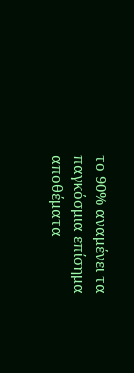το 90% αναμένει τα παγκόσμια επίσημα αποθέματα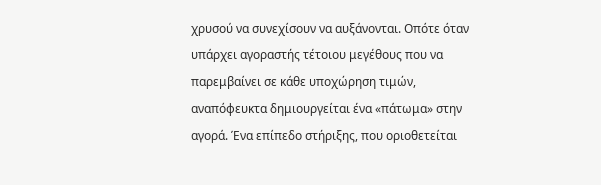χρυσού να συνεχίσουν να αυξάνονται. Οπότε όταν υπάρχει αγοραστής τέτοιου μεγέθους που να παρεμβαίνει σε κάθε υποχώρηση τιμών, αναπόφευκτα δημιουργείται ένα «πάτωμα» στην αγορά. Ένα επίπεδο στήριξης, που οριοθετείται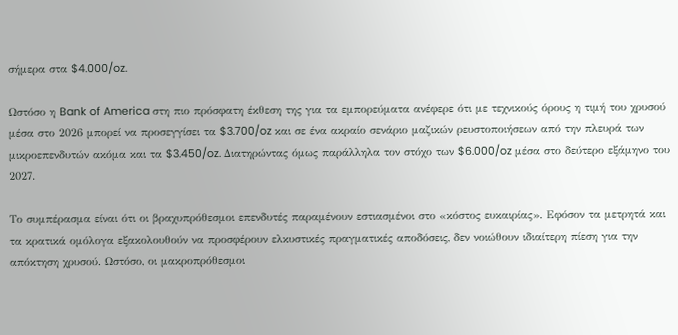σήμερα στα $4.000/oz.

Ωστόσο η Bank of America στη πιο πρόσφατη έκθεση της για τα εμπορεύματα ανέφερε ότι με τεχνικούς όρους η τιμή του χρυσού μέσα στο 2026 μπορεί να προσεγγίσει τα $3.700/oz και σε ένα ακραίο σενάριο μαζικών ρευστοποιήσεων από την πλευρά των μικροεπενδυτών ακόμα και τα $3.450/oz. Διατηρώντας όμως παράλληλα τον στόχο των $6.000/oz μέσα στο δεύτερο εξάμηνο του 2027.

Το συμπέρασμα είναι ότι οι βραχυπρόθεσμοι επενδυτές παραμένουν εστιασμένοι στο «κόστος ευκαιρίας». Εφόσον τα μετρητά και τα κρατικά ομόλογα εξακολουθούν να προσφέρουν ελκυστικές πραγματικές αποδόσεις, δεν νοιώθουν ιδιαίτερη πίεση για την απόκτηση χρυσού. Ωστόσο, οι μακροπρόθεσμοι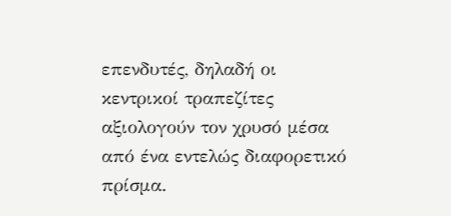επενδυτές, δηλαδή οι κεντρικοί τραπεζίτες αξιολογούν τον χρυσό μέσα από ένα εντελώς διαφορετικό πρίσμα.